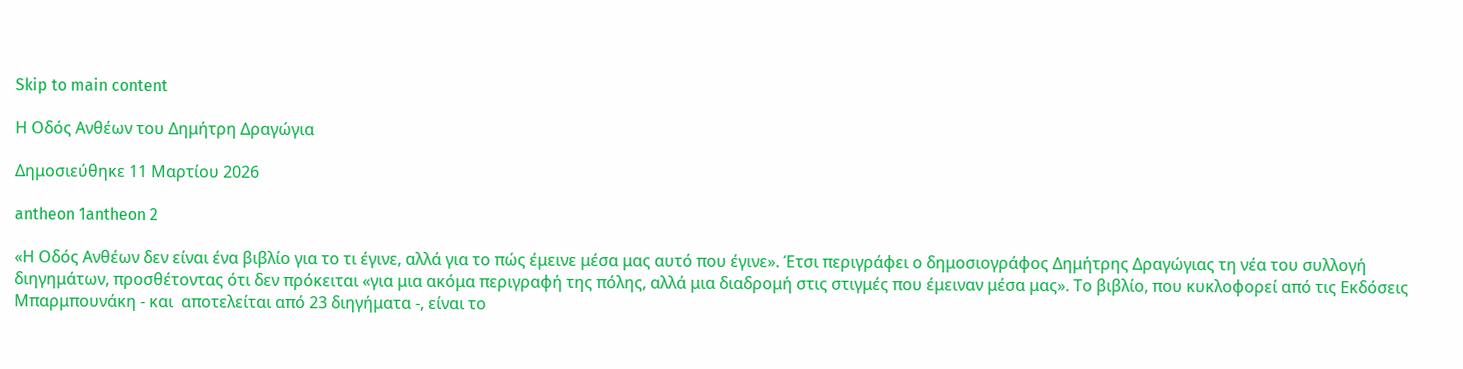Skip to main content

Η Οδός Ανθέων του Δημήτρη Δραγώγια

Δημοσιεύθηκε 11 Μαρτίου 2026

antheon 1antheon 2

«Η Οδός Ανθέων δεν είναι ένα βιβλίο για το τι έγινε, αλλά για το πώς έμεινε μέσα μας αυτό που έγινε». Έτσι περιγράφει ο δημοσιογράφος Δημήτρης Δραγώγιας τη νέα του συλλογή διηγημάτων, προσθέτοντας ότι δεν πρόκειται «για μια ακόμα περιγραφή της πόλης, αλλά μια διαδρομή στις στιγμές που έμειναν μέσα μας». Το βιβλίο, που κυκλοφορεί από τις Εκδόσεις Μπαρμπουνάκη - και  αποτελείται από 23 διηγήματα -, είναι το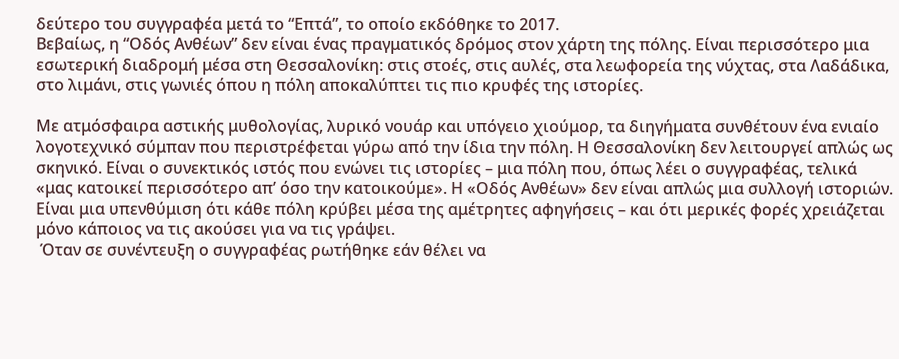δεύτερο του συγγραφέα μετά το “Επτά”, το οποίο εκδόθηκε το 2017.
Βεβαίως, η “Οδός Ανθέων” δεν είναι ένας πραγματικός δρόμος στον χάρτη της πόλης. Είναι περισσότερο μια εσωτερική διαδρομή μέσα στη Θεσσαλονίκη: στις στοές, στις αυλές, στα λεωφορεία της νύχτας, στα Λαδάδικα, στο λιμάνι, στις γωνιές όπου η πόλη αποκαλύπτει τις πιο κρυφές της ιστορίες.

Με ατμόσφαιρα αστικής μυθολογίας, λυρικό νουάρ και υπόγειο χιούμορ, τα διηγήματα συνθέτουν ένα ενιαίο λογοτεχνικό σύμπαν που περιστρέφεται γύρω από την ίδια την πόλη. Η Θεσσαλονίκη δεν λειτουργεί απλώς ως σκηνικό. Είναι ο συνεκτικός ιστός που ενώνει τις ιστορίες – μια πόλη που, όπως λέει ο συγγραφέας, τελικά «μας κατοικεί περισσότερο απ’ όσο την κατοικούμε». Η «Οδός Ανθέων» δεν είναι απλώς μια συλλογή ιστοριών. Είναι μια υπενθύμιση ότι κάθε πόλη κρύβει μέσα της αμέτρητες αφηγήσεις – και ότι μερικές φορές χρειάζεται μόνο κάποιος να τις ακούσει για να τις γράψει.
 Όταν σε συνέντευξη ο συγγραφέας ρωτήθηκε εάν θέλει να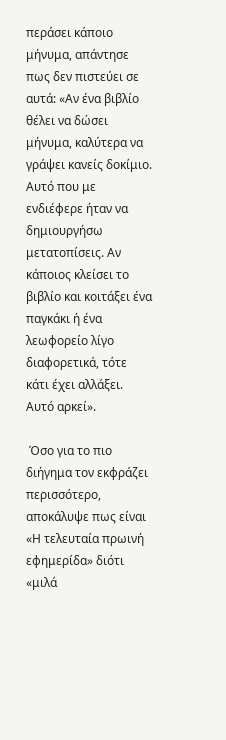περάσει κάποιο μήνυμα, απάντησε πως δεν πιστεύει σε αυτά: «Αν ένα βιβλίο θέλει να δώσει μήνυμα, καλύτερα να γράψει κανείς δοκίμιο. Αυτό που με ενδιέφερε ήταν να δημιουργήσω μετατοπίσεις. Αν κάποιος κλείσει το βιβλίο και κοιτάξει ένα παγκάκι ή ένα λεωφορείο λίγο διαφορετικά, τότε κάτι έχει αλλάξει. Αυτό αρκεί».

 Όσο για το πιο διήγημα τον εκφράζει περισσότερο, αποκάλυψε πως είναι «Η τελευταία πρωινή εφημερίδα» διότι «μιλά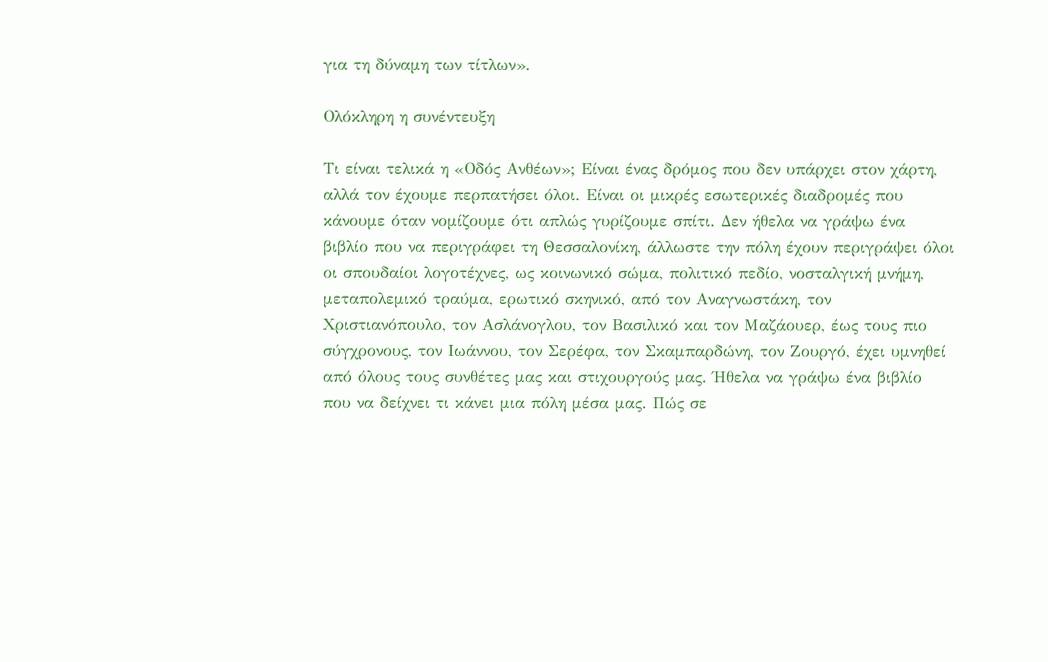για τη δύναμη των τίτλων».

Ολόκληρη η συνέντευξη

Τι είναι τελικά η «Οδός Ανθέων»; Είναι ένας δρόμος που δεν υπάρχει στον χάρτη, αλλά τον έχουμε περπατήσει όλοι. Είναι οι μικρές εσωτερικές διαδρομές που κάνουμε όταν νομίζουμε ότι απλώς γυρίζουμε σπίτι. Δεν ήθελα να γράψω ένα βιβλίο που να περιγράφει τη Θεσσαλονίκη, άλλωστε την πόλη έχουν περιγράψει όλοι οι σπουδαίοι λογοτέχνες, ως κοινωνικό σώμα, πολιτικό πεδίο, νοσταλγική μνήμη, μεταπολεμικό τραύμα, ερωτικό σκηνικό, από τον Αναγνωστάκη, τον Χριστιανόπουλο, τον Ασλάνογλου, τον Βασιλικό και τον Μαζάουερ, έως τους πιο σύγχρονους, τον Ιωάννου, τον Σερέφα, τον Σκαμπαρδώνη, τον Ζουργό, έχει υμνηθεί από όλους τους συνθέτες μας και στιχουργούς μας. Ήθελα να γράψω ένα βιβλίο που να δείχνει τι κάνει μια πόλη μέσα μας. Πώς σε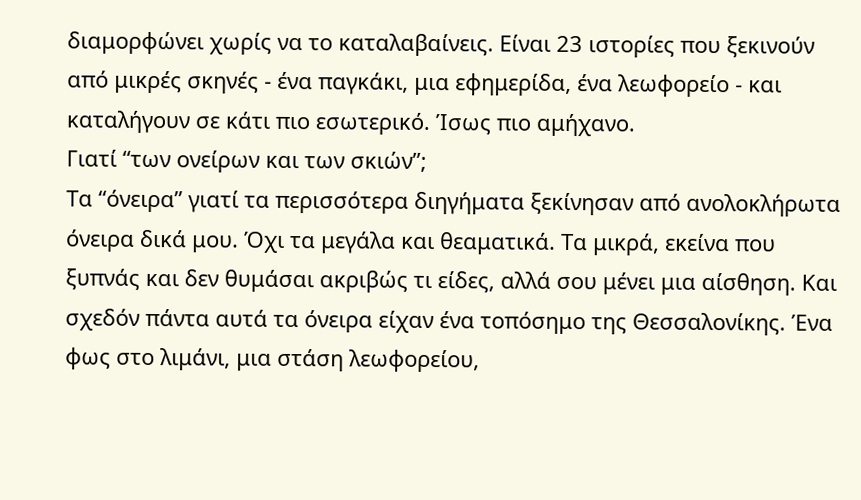διαμορφώνει χωρίς να το καταλαβαίνεις. Είναι 23 ιστορίες που ξεκινούν από μικρές σκηνές - ένα παγκάκι, μια εφημερίδα, ένα λεωφορείο - και καταλήγουν σε κάτι πιο εσωτερικό. Ίσως πιο αμήχανο.
Γιατί “των ονείρων και των σκιών”;
Τα “όνειρα” γιατί τα περισσότερα διηγήματα ξεκίνησαν από ανολοκλήρωτα όνειρα δικά μου. Όχι τα μεγάλα και θεαματικά. Τα μικρά, εκείνα που ξυπνάς και δεν θυμάσαι ακριβώς τι είδες, αλλά σου μένει μια αίσθηση. Και σχεδόν πάντα αυτά τα όνειρα είχαν ένα τοπόσημο της Θεσσαλονίκης. Ένα φως στο λιμάνι, μια στάση λεωφορείου,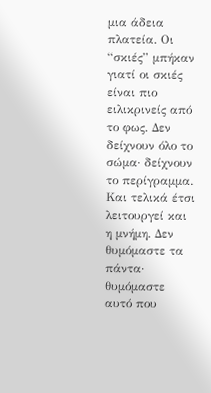μια άδεια πλατεία. Οι “σκιές” μπήκαν γιατί οι σκιές είναι πιο ειλικρινείς από το φως. Δεν δείχνουν όλο το σώμα· δείχνουν το περίγραμμα. Και τελικά έτσι λειτουργεί και η μνήμη. Δεν θυμόμαστε τα πάντα· θυμόμαστε αυτό που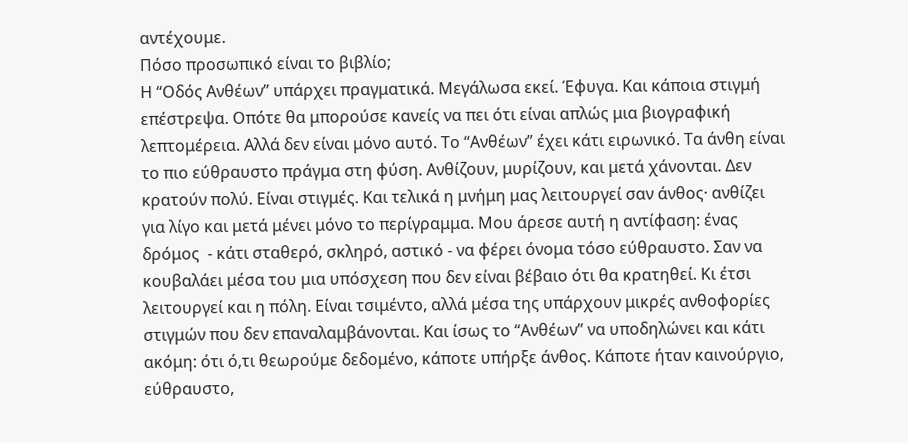αντέχουμε.
Πόσο προσωπικό είναι το βιβλίο;
Η “Οδός Ανθέων” υπάρχει πραγματικά. Μεγάλωσα εκεί. Έφυγα. Και κάποια στιγμή επέστρεψα. Οπότε θα μπορούσε κανείς να πει ότι είναι απλώς μια βιογραφική λεπτομέρεια. Αλλά δεν είναι μόνο αυτό. Το “Ανθέων” έχει κάτι ειρωνικό. Τα άνθη είναι το πιο εύθραυστο πράγμα στη φύση. Ανθίζουν, μυρίζουν, και μετά χάνονται. Δεν κρατούν πολύ. Είναι στιγμές. Και τελικά η μνήμη μας λειτουργεί σαν άνθος· ανθίζει για λίγο και μετά μένει μόνο το περίγραμμα. Μου άρεσε αυτή η αντίφαση: ένας δρόμος  - κάτι σταθερό, σκληρό, αστικό - να φέρει όνομα τόσο εύθραυστο. Σαν να κουβαλάει μέσα του μια υπόσχεση που δεν είναι βέβαιο ότι θα κρατηθεί. Κι έτσι λειτουργεί και η πόλη. Είναι τσιμέντο, αλλά μέσα της υπάρχουν μικρές ανθοφορίες στιγμών που δεν επαναλαμβάνονται. Και ίσως το “Ανθέων” να υποδηλώνει και κάτι ακόμη: ότι ό,τι θεωρούμε δεδομένο, κάποτε υπήρξε άνθος. Κάποτε ήταν καινούργιο, εύθραυστο,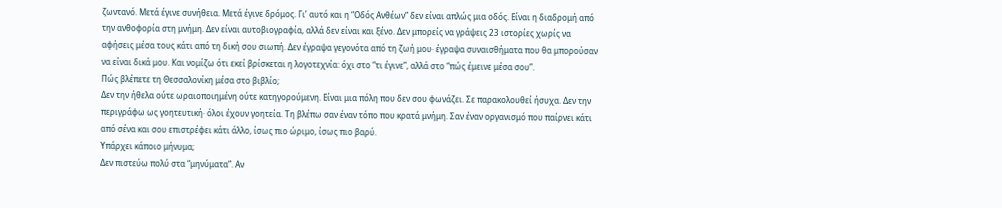ζωντανό. Μετά έγινε συνήθεια. Μετά έγινε δρόμος. Γι’ αυτό και η “Οδός Ανθέων” δεν είναι απλώς μια οδός. Είναι η διαδρομή από την ανθοφορία στη μνήμη. Δεν είναι αυτοβιογραφία, αλλά δεν είναι και ξένο. Δεν μπορείς να γράψεις 23 ιστορίες χωρίς να αφήσεις μέσα τους κάτι από τη δική σου σιωπή. Δεν έγραψα γεγονότα από τη ζωή μου· έγραψα συναισθήματα που θα μπορούσαν να είναι δικά μου. Και νομίζω ότι εκεί βρίσκεται η λογοτεχνία: όχι στο “τι έγινε”, αλλά στο “πώς έμεινε μέσα σου”.
Πώς βλέπετε τη Θεσσαλονίκη μέσα στο βιβλίο;
Δεν την ήθελα ούτε ωραιοποιημένη ούτε κατηγορούμενη. Είναι μια πόλη που δεν σου φωνάζει. Σε παρακολουθεί ήσυχα. Δεν την περιγράφω ως γοητευτική· όλοι έχουν γοητεία. Τη βλέπω σαν έναν τόπο που κρατά μνήμη. Σαν έναν οργανισμό που παίρνει κάτι από σένα και σου επιστρέφει κάτι άλλο, ίσως πιο ώριμο, ίσως πιο βαρύ.
Υπάρχει κάποιο μήνυμα;
Δεν πιστεύω πολύ στα “μηνύματα”. Αν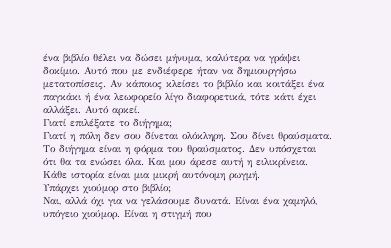ένα βιβλίο θέλει να δώσει μήνυμα, καλύτερα να γράψει δοκίμιο. Αυτό που με ενδιέφερε ήταν να δημιουργήσω μετατοπίσεις. Αν κάποιος κλείσει το βιβλίο και κοιτάξει ένα παγκάκι ή ένα λεωφορείο λίγο διαφορετικά, τότε κάτι έχει αλλάξει. Αυτό αρκεί.
Γιατί επιλέξατε το διήγημα;
Γιατί η πόλη δεν σου δίνεται ολόκληρη. Σου δίνει θραύσματα. Το διήγημα είναι η φόρμα του θραύσματος. Δεν υπόσχεται ότι θα τα ενώσει όλα. Και μου άρεσε αυτή η ειλικρίνεια. Κάθε ιστορία είναι μια μικρή αυτόνομη ρωγμή.
Υπάρχει χιούμορ στο βιβλίο;
Ναι, αλλά όχι για να γελάσουμε δυνατά. Είναι ένα χαμηλό, υπόγειο χιούμορ. Είναι η στιγμή που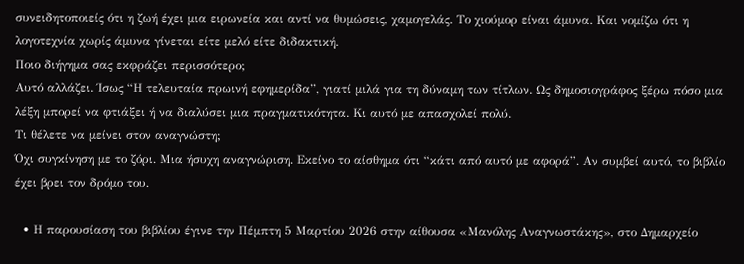συνειδητοποιείς ότι η ζωή έχει μια ειρωνεία και αντί να θυμώσεις, χαμογελάς. Το χιούμορ είναι άμυνα. Και νομίζω ότι η λογοτεχνία χωρίς άμυνα γίνεται είτε μελό είτε διδακτική.
Ποιο διήγημα σας εκφράζει περισσότερο;
Αυτό αλλάζει. Ίσως “Η τελευταία πρωινή εφημερίδα”, γιατί μιλά για τη δύναμη των τίτλων. Ως δημοσιογράφος ξέρω πόσο μια λέξη μπορεί να φτιάξει ή να διαλύσει μια πραγματικότητα. Κι αυτό με απασχολεί πολύ.
Τι θέλετε να μείνει στον αναγνώστη;
Όχι συγκίνηση με το ζόρι. Μια ήσυχη αναγνώριση. Εκείνο το αίσθημα ότι “κάτι από αυτό με αφορά”. Αν συμβεί αυτό, το βιβλίο έχει βρει τον δρόμο του.

  • Η παρουσίαση του βιβλίου έγινε την Πέμπτη 5 Μαρτίου 2026 στην αίθουσα «Μανόλης Αναγνωστάκης», στο Δημαρχείο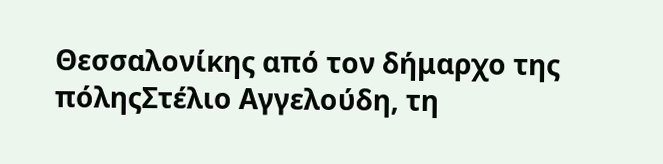Θεσσαλονίκης από τον δήμαρχο της πόληςΣτέλιο Αγγελούδη, τη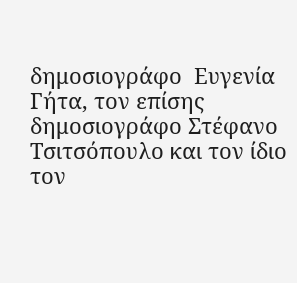δημοσιογράφο  Ευγενία Γήτα, τον επίσης δημοσιογράφο Στέφανο Τσιτσόπουλο και τον ίδιο τον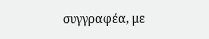συγγραφέα, με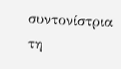συντονίστρια τη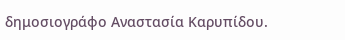δημοσιογράφο Αναστασία Καρυπίδου.